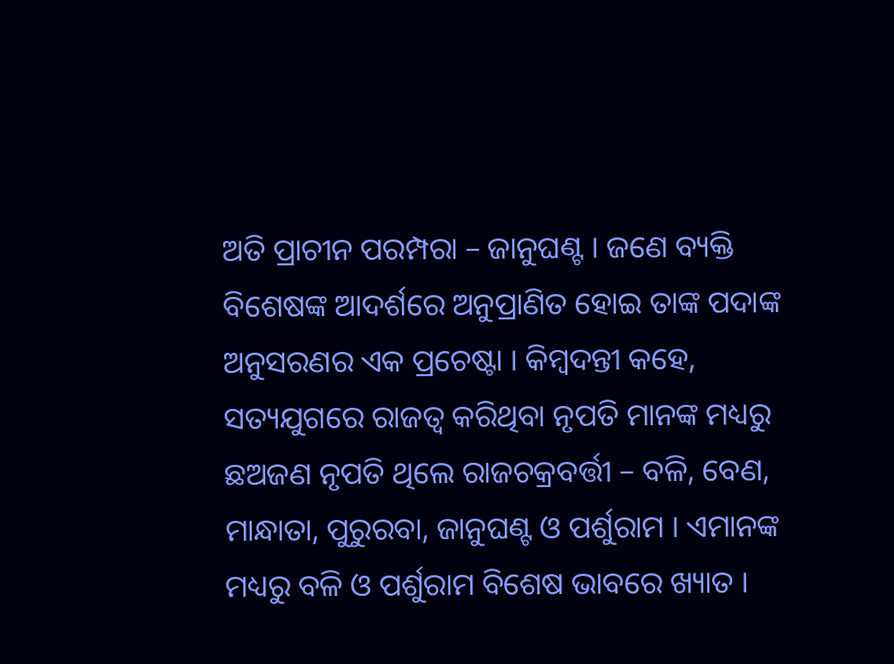ଅତି ପ୍ରାଚୀନ ପରମ୍ପରା – ଜାନୁଘଣ୍ଟ । ଜଣେ ବ୍ୟକ୍ତି ବିଶେଷଙ୍କ ଆଦର୍ଶରେ ଅନୁପ୍ରାଣିତ ହୋଇ ତାଙ୍କ ପଦାଙ୍କ ଅନୁସରଣର ଏକ ପ୍ରଚେଷ୍ଟା । କିମ୍ବଦନ୍ତୀ କହେ, ସତ୍ୟଯୁଗରେ ରାଜତ୍ଵ କରିଥିବା ନୃପତି ମାନଙ୍କ ମଧ୍ୟରୁ ଛଅଜଣ ନୃପତି ଥିଲେ ରାଜଚକ୍ରବର୍ତ୍ତୀ – ବଳି, ବେଣ, ମାନ୍ଧାତା, ପୁରୁରବା, ଜାନୁଘଣ୍ଟ ଓ ପର୍ଶୁରାମ । ଏମାନଙ୍କ ମଧ୍ୟରୁ ବଳି ଓ ପର୍ଶୁରାମ ବିଶେଷ ଭାବରେ ଖ୍ୟାତ ।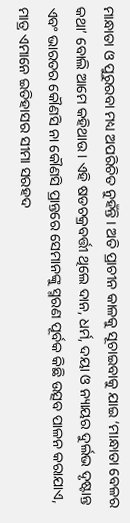ମାନ୍ଧାତା ଓ ପୁରୁରବା ମଧ୍ୟ ଅପରିଚିତ ନୁହଁନ୍ତି । ଅତି ପ୍ରାଚୀନ କାଳକୁ ସୂଚାଇବାକୁ ଯାଇ ‘ମାନ୍ଧାତା ବେଳର କଥା’ ବୋଲି ଆମେ କହିଥାଉ । ଏହି ଷଡଚକ୍ରବର୍ତ୍ତୀ ଥିଲେ ଦାନ, ଧର୍ମ, ଦୟା ଓ ନ୍ୟାୟର ଦୁର୍ଲଭ ଦୃଷ୍ଟାନ୍ତ ଏବଂ ଭାରତର କୌଣସି ନା କୌଣସି ପ୍ରାନ୍ତରେ ସେମାନଙ୍କୁ ସ୍ମରଣ ପୂର୍ବକ କିଛି ଉତ୍ସବ ପାଳନ କରାଯାଏ, ମାତ୍ର ଏମାନେ ଇତିହାସର ସୀମା ସରହଦ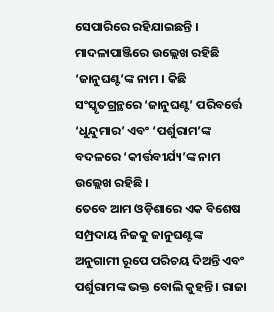ସେପାରିରେ ରହିଯାଇଛନ୍ତି । ମାଦଳାପାଞ୍ଜିରେ ଉଲ୍ଲେଖ ରହିଛି ‘ଜାନୁଘଣ୍ଟ’ଙ୍କ ନାମ । କିଛି ସଂସ୍କୃତଗ୍ରନ୍ଥରେ ‘ଜାନୁଘଣ୍ଟ’ ପରିବର୍ତ୍ତେ ‘ଧୁନ୍ଦୁମାର’ ଏବଂ ‘ପର୍ଶୁରାମ’ଙ୍କ ବଦଳରେ ‘କୀର୍ତ୍ତବୀର୍ଯ୍ୟ’ଙ୍କ ନାମ ଉଲ୍ଲେଖ ରହିଛି ।
ତେବେ ଆମ ଓଡ଼ିଶାରେ ଏକ ବିଶେଷ ସମ୍ପ୍ରଦାୟ ନିଜକୁ ଜାନୁଘଣ୍ଟଙ୍କ ଅନୁଗାମୀ ରୂପେ ପରିଚୟ ଦିଅନ୍ତି ଏବଂ ପର୍ଶୁରାମଙ୍କ ଭକ୍ତ ବୋଲି କୁହନ୍ତି । ରାଜା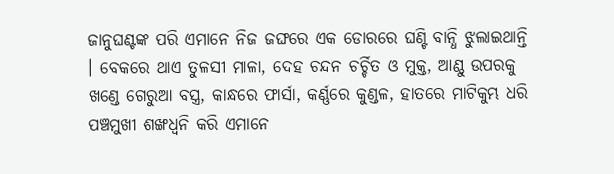ଜାନୁଘଣ୍ଟଙ୍କ ପରି ଏମାନେ ନିଜ ଜଙ୍ଘରେ ଏକ ଡୋରରେ ଘଣ୍ଟି ବାନ୍ଧି ଝୁଲାଇଥାନ୍ତି । ବେକରେ ଥାଏ ତୁଳସୀ ମାଳା, ଦେହ ଚନ୍ଦନ ଚର୍ଚ୍ଚିତ ଓ ମୁକ୍ତ, ଆଣ୍ଠୁ ଉପରକୁ ଖଣ୍ଡେ ଗେରୁଆ ବସ୍ତ୍ର, କାନ୍ଧରେ ଫାର୍ସା, କର୍ଣ୍ଣରେ କୁଣ୍ଡଳ, ହାତରେ ମାଟିକୁମ୍ଭ ଧରି ପଞ୍ଚମୁଖୀ ଶଙ୍ଖଧ୍ୱନି କରି ଏମାନେ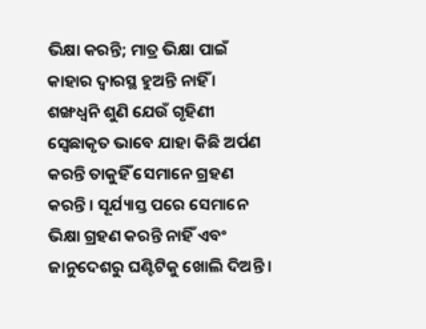ଭିକ୍ଷା କରନ୍ତି; ମାତ୍ର ଭିକ୍ଷା ପାଇଁ କାହାର ଦ୍ଵାରସ୍ଥ ହୁଅନ୍ତି ନାହିଁ । ଶଙ୍ଖଧ୍ୱନି ଶୁଣି ଯେଉଁ ଗୃହିଣୀ ସ୍ବେଛାକୃତ ଭାବେ ଯାହା କିଛି ଅର୍ପଣ କରନ୍ତି ତାକୁହିଁ ସେମାନେ ଗ୍ରହଣ କରନ୍ତି । ସୂର୍ଯ୍ୟାସ୍ତ ପରେ ସେମାନେ ଭିକ୍ଷା ଗ୍ରହଣ କରନ୍ତି ନାହିଁ ଏବଂ ଜାନୁଦେଶରୁ ଘଣ୍ଟିଟିକୁ ଖୋଲି ଦିଅନ୍ତି ।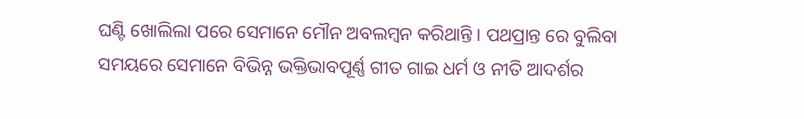ଘଣ୍ଟି ଖୋଲିଲା ପରେ ସେମାନେ ମୌନ ଅବଲମ୍ବନ କରିଥାନ୍ତି । ପଥପ୍ରାନ୍ତ ରେ ବୁଲିବା ସମୟରେ ସେମାନେ ବିଭିନ୍ନ ଭକ୍ତିଭାବପୂର୍ଣ୍ଣ ଗୀତ ଗାଇ ଧର୍ମ ଓ ନୀତି ଆଦର୍ଶର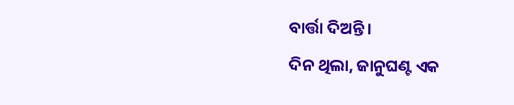ବାର୍ତ୍ତା ଦିଅନ୍ତି ।
ଦିନ ଥିଲା, ଜାନୁଘଣ୍ଟ ଏକ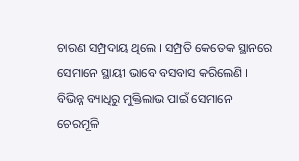ଚାରଣ ସମ୍ପ୍ରଦାୟ ଥିଲେ । ସମ୍ପ୍ରତି କେତେକ ସ୍ଥାନରେ ସେମାନେ ସ୍ଥାୟୀ ଭାବେ ବସବାସ କରିଲେଣି । ବିଭିନ୍ନ ବ୍ୟାଧିରୁ ମୁକ୍ତିଲାଭ ପାଇଁ ସେମାନେ ଚେରମୂଳି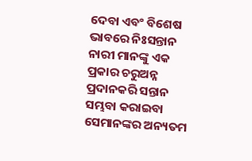ଦେବା ଏବଂ ବିଶେଷ ଭାବରେ ନିଃସନ୍ତାନ ନାରୀ ମାନଙ୍କୁ ଏକ ପ୍ରକାର ଚରୁଅନ୍ନ ପ୍ରଦାନକରି ସନ୍ତାନ ସମ୍ଭବା କରାଇବା ସେମାନଙ୍କର ଅନ୍ୟତମ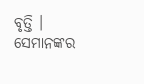ବୃତ୍ତି । ସେମାନଙ୍କର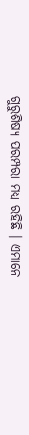ଗୁରୁଶିଷ୍ୟ ପରମ୍ପରା ମଧ୍ୟ ରହିଛି । ଏମାନେ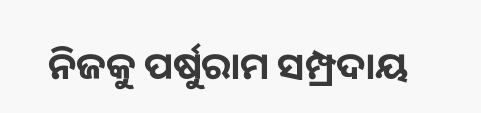ନିଜକୁ ପର୍ଷୁରାମ ସମ୍ପ୍ରଦାୟ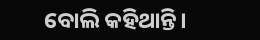ବୋଲି କହିଥାନ୍ତି।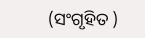(ସଂଗୃହିତ )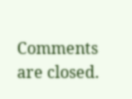Comments are closed.